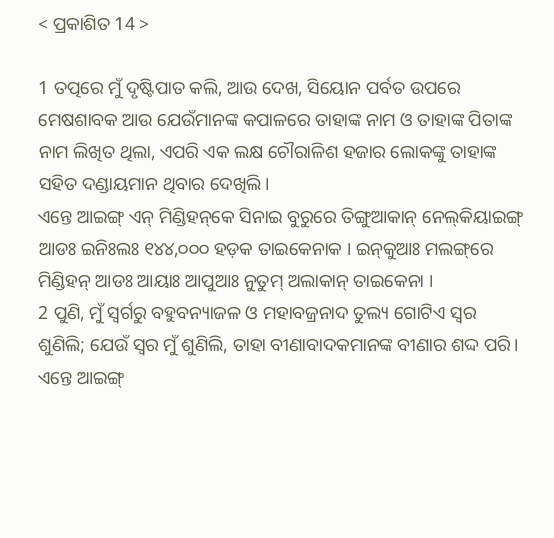< ପ୍ରକାଶିତ 14 >

1 ତତ୍ପରେ ମୁଁ ଦୃଷ୍ଟିପାତ କଲି, ଆଉ ଦେଖ, ସିୟୋନ ପର୍ବତ ଉପରେ ମେଷଶାବକ ଆଉ ଯେଉଁମାନଙ୍କ କପାଳରେ ତାହାଙ୍କ ନାମ ଓ ତାହାଙ୍କ ପିତାଙ୍କ ନାମ ଲିଖିତ ଥିଲା, ଏପରି ଏକ ଲକ୍ଷ ଚୌରାଳିଶ ହଜାର ଲୋକଙ୍କୁ ତାହାଙ୍କ ସହିତ ଦଣ୍ଡାୟମାନ ଥିବାର ଦେଖିଲି।
ଏନ୍ତେ ଆଇଙ୍ଗ୍‌ ଏନ୍‍ ମିଣ୍ଡିହନ୍‌କେ ସିନାଇ ବୁରୁରେ ତିଙ୍ଗୁଆକାନ୍‍ ନେଲ୍‌କିୟାଇଙ୍ଗ୍‌ ଆଡଃ ଇନିଃଲଃ ୧୪୪,୦୦୦ ହଡ଼କ ତାଇକେନାକ । ଇନ୍‌କୁଆଃ ମଲଙ୍ଗ୍‌ରେ ମିଣ୍ଡିହନ୍‌ ଆଡଃ ଆୟାଃ ଆପୁଆଃ ନୁତୁମ୍‌ ଅଲାକାନ୍‌ ତାଇକେନା ।
2 ପୁଣି, ମୁଁ ସ୍ୱର୍ଗରୁ ବହୁବନ୍ୟାଜଳ ଓ ମହାବଜ୍ରନାଦ ତୁଲ୍ୟ ଗୋଟିଏ ସ୍ୱର ଶୁଣିଲି; ଯେଉଁ ସ୍ୱର ମୁଁ ଶୁଣିଲି, ତାହା ବୀଣାବାଦକମାନଙ୍କ ବୀଣାର ଶଦ୍ଦ ପରି।
ଏନ୍ତେ ଆଇଙ୍ଗ୍‌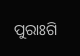ପୁରାଃଗି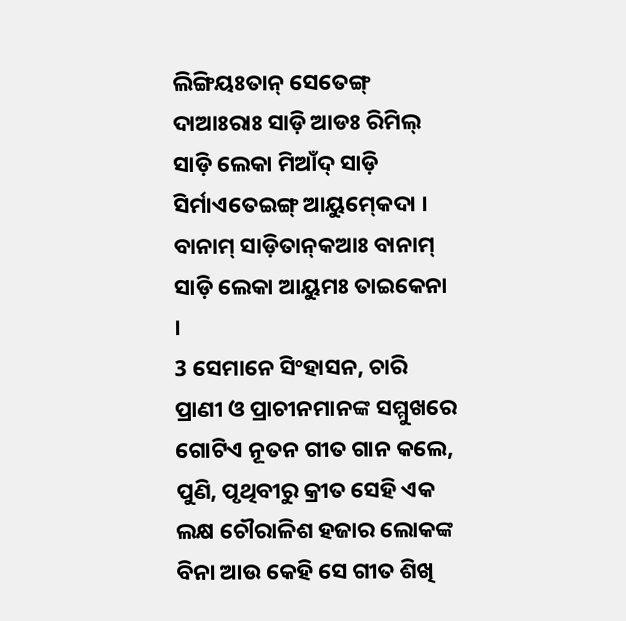ଲିଙ୍ଗିୟଃତାନ୍‌ ସେତେଙ୍ଗ୍‌ ଦାଆଃରାଃ ସାଡ଼ି ଆଡଃ ରିମିଲ୍‌ ସାଡ଼ି ଲେକା ମିଆଁଦ୍‌ ସାଡ଼ି ସିର୍ମାଏତେଇଙ୍ଗ୍‌ ଆୟୁମ୍‍କେଦା । ବାନାମ୍‌ ସାଡ଼ିତାନ୍‌କଆଃ ବାନାମ୍‌ ସାଡ଼ି ଲେକା ଆୟୁମଃ ତାଇକେନା ।
3 ସେମାନେ ସିଂହାସନ, ଚାରି ପ୍ରାଣୀ ଓ ପ୍ରାଚୀନମାନଙ୍କ ସମ୍ମୁଖରେ ଗୋଟିଏ ନୂତନ ଗୀତ ଗାନ କଲେ, ପୁଣି, ପୃଥିବୀରୁ କ୍ରୀତ ସେହି ଏକ ଲକ୍ଷ ଚୌରାଳିଶ ହଜାର ଲୋକଙ୍କ ବିନା ଆଉ କେହି ସେ ଗୀତ ଶିଖି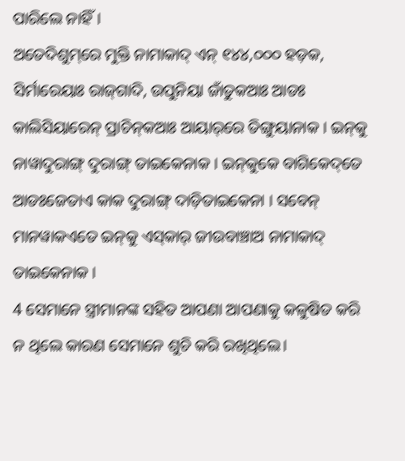ପାରିଲେ ନାହିଁ।
ଅତେଦିଶୁମ୍‌ରେ ମୁକ୍ତି ନାମାକାଦ୍‌ ଏନ୍‌ ୧୪୪,୦୦୦ ହଡ଼କ, ସିର୍ମାରେୟାଃ ରାଜ୍‌ଗାଦି, ଉପୁନିୟା ଜାଁତୁକଆଃ ଆଡଃ କାଲିସିୟାରେନ୍‌ ପ୍ରାଚିନ୍‌କଆଃ ଆୟାର୍‌ରେ ତିଙ୍ଗୁୟାନାକ । ଇନ୍‌କୁ ନାୱାଦୁରାଙ୍ଗ୍‌ ଦୁରାଙ୍ଗ୍‌ ତାଇକେନାକ । ଇନ୍‌କୁକେ ବାଗିକେଦ୍‌ତେ ଆଡଃଜେତାଏ କାକ ଦୁରାଙ୍ଗ୍‌ ଦାଡ଼ିତାଇକେନା । ସବେନ୍‌ ମାନୱାକଏତେ ଇନ୍‌କୁ ଏସ୍‌କାର୍‌ ଜୀଉବାଞ୍ଚାଅ ନାମାକାଦ୍‌ ତାଇକେନାକ ।
4 ସେମାନେ ସ୍ତ୍ରୀମାନଙ୍କ ସହିତ ଆପଣା ଆପଣାକୁ କଳୁଷିତ କରି ନ ଥିଲେ କାରଣ ସେମାନେ ଶୁଚି କରି ରଖିଥିଲେ।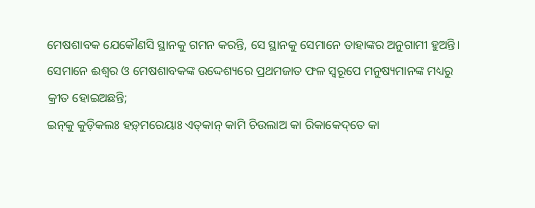ମେଷଶାବକ ଯେକୌଣସି ସ୍ଥାନକୁ ଗମନ କରନ୍ତି, ସେ ସ୍ଥାନକୁ ସେମାନେ ତାହାଙ୍କର ଅନୁଗାମୀ ହୁଅନ୍ତି। ସେମାନେ ଈଶ୍ବର ଓ ମେଷଶାବକଙ୍କ ଉଦ୍ଦେଶ୍ୟରେ ପ୍ରଥମଜାତ ଫଳ ସ୍ୱରୂପେ ମନୁଷ୍ୟମାନଙ୍କ ମଧ୍ୟରୁ କ୍ରୀତ ହୋଇଅଛନ୍ତି;
ଇନ୍‌କୁ କୁଡ଼ିକଲଃ ହଡ଼୍‌ମରେୟାଃ ଏତ୍‌କାନ୍‌ କାମି ଚିଉଲାଅ କା ରିକାକେଦ୍‌ତେ କା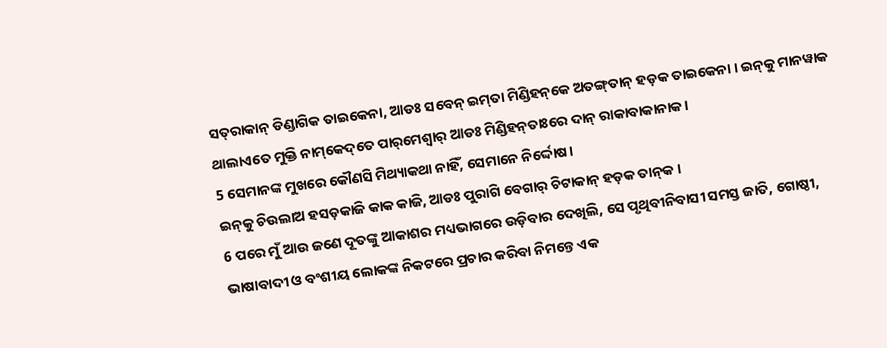ସତ୍‌ରାକାନ୍‌ ଡିଣ୍ଡାଗିକ ତାଇକେନା, ଆଡଃ ସବେନ୍‌ ଇମ୍‌ତା ମିଣ୍ଡିହନ୍‌କେ ଅତଙ୍ଗ୍‌ତାନ୍‌ ହଡ଼କ ତାଇକେନା । ଇନ୍‌କୁ ମାନୱାକ ଥାଲାଏତେ ମୁକ୍ତି ନାମ୍‌କେଦ୍‌ତେ ପାର୍‌ମେଶ୍ୱାର୍‌ ଆଡଃ ମିଣ୍ଡିହନ୍‌ତାଃରେ ଦାନ୍‌ ରାକାବାକାନାକ ।
5 ସେମାନଙ୍କ ମୁଖରେ କୌଣସି ମିଥ୍ୟାକଥା ନାହିଁ, ସେମାନେ ନିର୍ଦ୍ଦୋଷ।
ଇନ୍‌କୁ ଚିଉଲାଅ ହସଡ଼କାଜି କାକ କାଜି, ଆଡଃ ପୁରାଗି ବେଗାର୍‌ ଚିଟାକାନ୍‌ ହଡ଼କ ତାନ୍‌କ ।
6 ପରେ ମୁଁ ଆଉ ଜଣେ ଦୂତଙ୍କୁ ଆକାଶର ମଧ୍ୟଭାଗରେ ଉଡ଼ିବାର ଦେଖିଲି, ସେ ପୃଥିବୀନିବାସୀ ସମସ୍ତ ଜାତି, ଗୋଷ୍ଠୀ, ଭାଷାବାଦୀ ଓ ବଂଶୀୟ ଲୋକଙ୍କ ନିକଟରେ ପ୍ରଚାର କରିବା ନିମନ୍ତେ ଏକ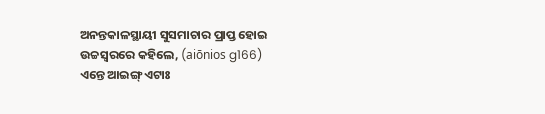ଅନନ୍ତକାଳସ୍ଥାୟୀ ସୁସମାଚାର ପ୍ରାପ୍ତ ହୋଇ ଉଚ୍ଚସ୍ୱରରେ କହିଲେ, (aiōnios g166)
ଏନ୍ତେ ଆଇଙ୍ଗ୍‌ ଏଟାଃ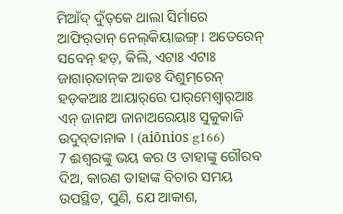ମିଆଁଦ୍‌ ଦୁଁତ୍‌କେ ଥାଲା ସିର୍ମାରେ ଆଫିର୍‌ତାନ୍‌ ନେଲ୍‌କିୟାଇଙ୍ଗ୍‌ । ଅତେରେନ୍‌ ସବେନ୍‌ ହଡ଼, କିଲି, ଏଟାଃ ଏଟାଃ ଜାଗାର୍‌ତାନ୍‌କ ଆଡଃ ଦିଶୁମ୍‌ରେନ୍‌ ହଡ଼କଆଃ ଆୟାର୍‌ରେ ପାର୍‌ମେଶ୍ୱାର୍‌ଆଃ ଏନ୍‌ ଜାନାଅ ଜାନାଅରେୟାଃ ସୁକୁକାଜି ଉଦୁବ୍‌ତାନାକ । (aiōnios g166)
7 ଈଶ୍ବରଙ୍କୁ ଭୟ କର ଓ ତାହାଙ୍କୁ ଗୌରବ ଦିଅ, କାରଣ ତାହାଙ୍କ ବିଚାର ସମୟ ଉପସ୍ଥିତ, ପୁଣି, ଯେ ଆକାଶ,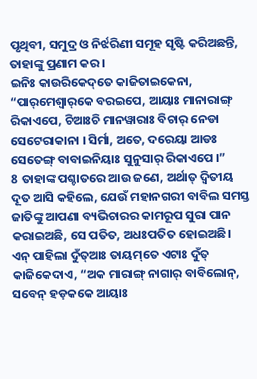ପୃଥିବୀ, ସମୁଦ୍ର ଓ ନିର୍ଝରିଣୀ ସମୂହ ସୃଷ୍ଟି କରିଅଛନ୍ତି, ତାହାଙ୍କୁ ପ୍ରଣାମ କର।
ଇନିଃ କାଉରିକେଦ୍‌ତେ କାଜିତାଇକେନା, “ପାର୍‌ମେଶ୍ୱାର୍‌କେ ବରଇପେ, ଆୟାଃ ମାନାରାଙ୍ଗ୍‌ ରିକାଏପେ, ଚିଆଃଚି ମାନୱାରାଃ ବିଚାର୍‌ ନେଡା ସେଟେରାକାନା । ସିର୍ମା, ଅତେ, ଦରେୟା ଆଡଃ ସେତେଙ୍ଗ୍‌ ବାବାଇନିୟାଃ ସୁନୁସାର୍‌ ରିକାଏପେ ।”
8 ତାହାଙ୍କ ପଶ୍ଚାତରେ ଆଉ ଜଣେ, ଅର୍ଥାତ୍‍ ଦ୍ୱିତୀୟ ଦୂତ ଆସି କହିଲେ, ଯେଉଁ ମହାନଗରୀ ବାବିଲ ସମସ୍ତ ଜାତିଙ୍କୁ ଆପଣା ବ୍ୟଭିଚାରର କାମରୂପ ସୁରା ପାନ କରାଇଅଛି, ସେ ପତିତ, ଅଧଃପତିତ ହୋଇଅଛି।
ଏନ୍‌ ପାହିଲା ଦୁଁତ୍‌ଆଃ ତାୟମ୍‌ତେ ଏଟାଃ ଦୁଁତ୍‌ କାଜିକେଦାଏ, “ଅକ ମାରାଙ୍ଗ୍‌ ନାଗାର୍‌ ବାବିଲୋନ୍‌, ସବେନ୍‌ ହଡ଼କକେ ଆୟାଃ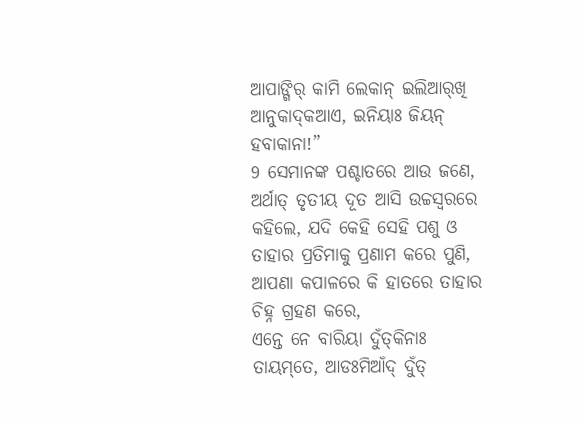ଆପାଙ୍ଗିର୍‌ କାମି ଲେକାନ୍‌ ଇଲିଆର୍‌ଖି ଆନୁକାଦ୍‌କଆଏ, ଇନିୟାଃ ଜିୟନ୍‌ ହବାକାନା!”
9 ସେମାନଙ୍କ ପଶ୍ଚାତରେ ଆଉ ଜଣେ, ଅର୍ଥାତ୍‍ ତୃତୀୟ ଦୂତ ଆସି ଉଚ୍ଚସ୍ୱରରେ କହିଲେ, ଯଦି କେହି ସେହି ପଶୁ ଓ ତାହାର ପ୍ରତିମାକୁ ପ୍ରଣାମ କରେ ପୁଣି, ଆପଣା କପାଳରେ କି ହାତରେ ତାହାର ଚିହ୍ନ ଗ୍ରହଣ କରେ,
ଏନ୍ତେ ନେ ବାରିୟା ଦୁଁତ୍‌କିନାଃ ତାୟମ୍‌ତେ, ଆଡଃମିଆଁଦ୍‌ ଦୁଁତ୍‌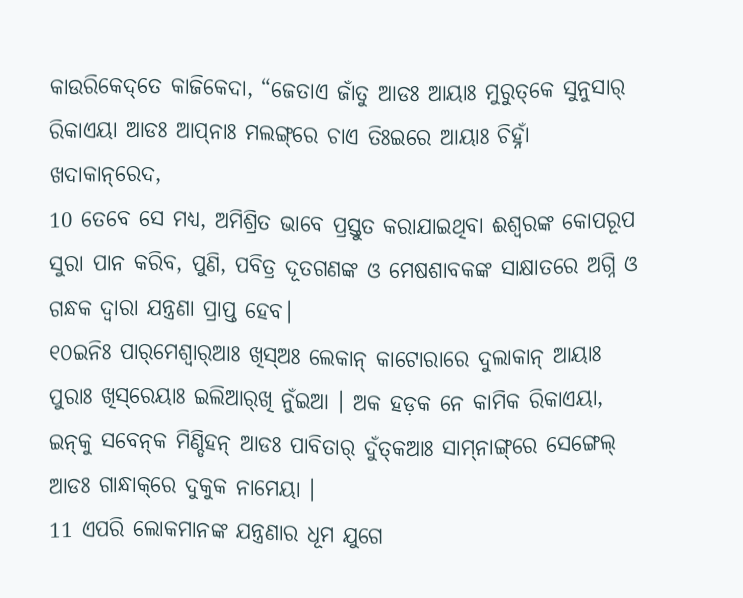କାଉରିକେଦ୍‌ତେ କାଜିକେଦା, “ଜେତାଏ ଜାଁତୁ ଆଡଃ ଆୟାଃ ମୁରୁତ୍‌କେ ସୁନୁସାର୍‌ ରିକାଏୟା ଆଡଃ ଆପ୍‌ନାଃ ମଲଙ୍ଗ୍‌ରେ ଚାଏ ତିଃଇରେ ଆୟାଃ ଚିହ୍ନାଁ ଖଦାକାନ୍‌ରେଦ,
10 ତେବେ ସେ ମଧ୍ୟ, ଅମିଶ୍ରିତ ଭାବେ ପ୍ରସ୍ତୁତ କରାଯାଇଥିବା ଈଶ୍ବରଙ୍କ କୋପରୂପ ସୁରା ପାନ କରିବ, ପୁଣି, ପବିତ୍ର ଦୂତଗଣଙ୍କ ଓ ମେଷଶାବକଙ୍କ ସାକ୍ଷାତରେ ଅଗ୍ନି ଓ ଗନ୍ଧକ ଦ୍ୱାରା ଯନ୍ତ୍ରଣା ପ୍ରାପ୍ତ ହେବ।
୧୦ଇନିଃ ପାର୍‌ମେଶ୍ୱାର୍‌ଆଃ ଖିସ୍‌ଅଃ ଲେକାନ୍‌ କାଟୋରାରେ ଦୁଲାକାନ୍‌ ଆୟାଃ ପୁରାଃ ଖିସ୍‌ରେୟାଃ ଇଲିଆର୍‌ଖି ନୁଁଇଆ । ଅକ ହଡ଼କ ନେ କାମିକ ରିକାଏୟା, ଇନ୍‌କୁ ସବେନ୍‌କ ମିଣ୍ଡିହନ୍‌ ଆଡଃ ପାବିତାର୍‌ ଦୁଁତ୍‌କଆଃ ସାମ୍‌ନାଙ୍ଗ୍‌ରେ ସେଙ୍ଗେଲ୍‌ ଆଡଃ ଗାନ୍ଧାକ୍‌ରେ ଦୁକୁକ ନାମେୟା ।
11 ଏପରି ଲୋକମାନଙ୍କ ଯନ୍ତ୍ରଣାର ଧୂମ ଯୁଗେ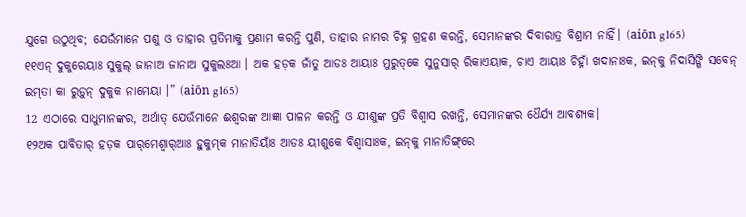ଯୁଗେ ଉଠୁଥିବ; ଯେଉଁମାନେ ପଶୁ ଓ ତାହାର ପ୍ରତିମାକୁ ପ୍ରଣାମ କରନ୍ତି ପୁଣି, ତାହାର ନାମର ଚିହ୍ନ ଗ୍ରହଣ କରନ୍ତି, ସେମାନଙ୍କର ଦିବାରାତ୍ର ବିଶ୍ରାମ ନାହିଁ। (aiōn g165)
୧୧ଏନ୍‌ ଦୁକୁରେୟାଃ ସୁକୁଲ୍‌ ଜାନାଅ ଜାନାଅ ସୁକୁଲଃଆ । ଅକ ହଡ଼କ ଜାଁତୁ ଆଡଃ ଆୟାଃ ମୁରୁତ୍‌କେ ସୁନୁସାର୍‌ ରିକାଏୟାକ, ଚାଏ ଆୟାଃ ଚିହ୍ନାଁ ଖଦାନାଃକ, ଇନ୍‌କୁ ନିଦାସିଙ୍ଗି ସବେନ୍‌ ଇମ୍‌ତା କା ରୁଡ଼ୁନ୍‌ ଦୁକୁକ ନାମେୟା ।” (aiōn g165)
12 ଏଠାରେ ସାଧୁମାନଙ୍କର, ଅର୍ଥାତ୍‍ ଯେଉଁମାନେ ଈଶ୍ବରଙ୍କ ଆଜ୍ଞା ପାଳନ କରନ୍ତି ଓ ଯୀଶୁଙ୍କ ପ୍ରତି ବିଶ୍ୱାସ ରଖନ୍ତି, ସେମାନଙ୍କର ଧୈର୍ଯ୍ୟ ଆବଶ୍ୟକ।
୧୨ଅକ ପାବିତାର୍‌ ହଡ଼କ ପାର୍‌ମେଶ୍ୱାର୍‌ଆଃ ହୁକୁମ୍‌କ ମାନାତିୟାଁଃ ଆଡଃ ୟୀଶୁକେ ବିଶ୍ୱାସାଃକ, ଇନ୍‌କୁ ମାନାତିଙ୍ଗ୍‌ରେ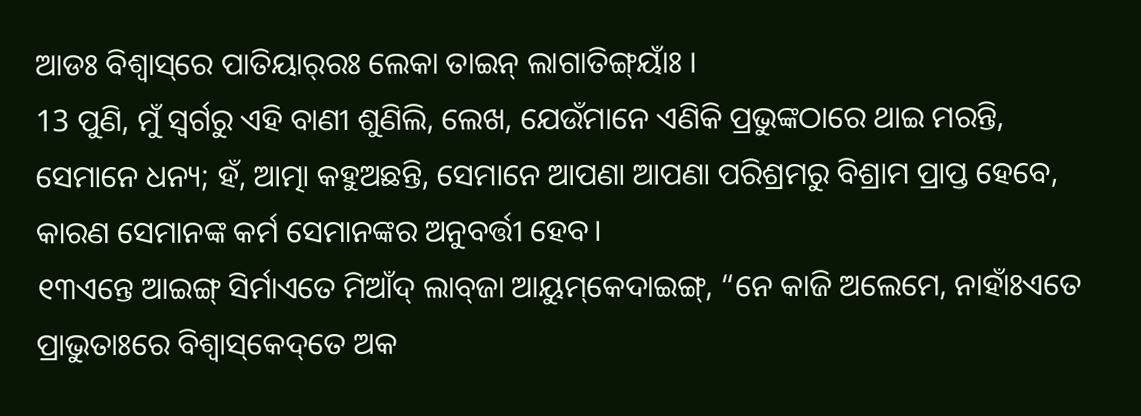ଆଡଃ ବିଶ୍ୱାସ୍‌ରେ ପାତିୟାର୍‌ରଃ ଲେକା ତାଇନ୍‌ ଲାଗାତିଙ୍ଗ୍‌ୟାଁଃ ।
13 ପୁଣି, ମୁଁ ସ୍ୱର୍ଗରୁ ଏହି ବାଣୀ ଶୁଣିଲି, ଲେଖ, ଯେଉଁମାନେ ଏଣିକି ପ୍ରଭୁଙ୍କଠାରେ ଥାଇ ମରନ୍ତି, ସେମାନେ ଧନ୍ୟ; ହଁ, ଆତ୍ମା କହୁଅଛନ୍ତି, ସେମାନେ ଆପଣା ଆପଣା ପରିଶ୍ରମରୁ ବିଶ୍ରାମ ପ୍ରାପ୍ତ ହେବେ, କାରଣ ସେମାନଙ୍କ କର୍ମ ସେମାନଙ୍କର ଅନୁବର୍ତ୍ତୀ ହେବ।
୧୩ଏନ୍ତେ ଆଇଙ୍ଗ୍‌ ସିର୍ମାଏତେ ମିଆଁଦ୍‌ ଲାବ୍‌ଜା ଆୟୁମ୍‌କେଦାଇଙ୍ଗ୍‌, “ନେ କାଜି ଅଲେମେ, ନାହାଁଃଏତେ ପ୍ରାଭୁତାଃରେ ବିଶ୍ୱାସ୍‌କେଦ୍‌ତେ ଅକ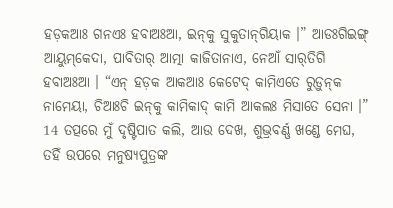ହଡ଼କଆଃ ଗନଏଃ ହବାଅଃଆ, ଇନ୍‌କୁ ସୁକୁତାନ୍‌ଗିୟାକ ।” ଆଡଃଗିଇଙ୍ଗ୍‌ ଆୟୁମ୍‌କେଦା, ପାବିତାର୍‌ ଆତ୍ମା କାଜିତାନାଏ, ନେଆଁ ସାର୍‌ତିଗି ହବାଅଃଆ । “ଏନ୍‌ ହଡ଼କ ଆକଆଃ କେଟେଦ୍‌ କାମିଏତେ ରୁଡ଼ୁନ୍‌କ ନାମେୟା, ଚିଆଃଚି ଇନ୍‌କୁ କାମିକାଦ୍‌ କାମି ଆକଲଃ ମିସାତେ ସେନା ।”
14 ତତ୍ପରେ ମୁଁ ଦୃଷ୍ଟିପାତ କଲି, ଆଉ ଦେଖ, ଶୁଭ୍ରବର୍ଣ୍ଣ ଖଣ୍ଡେ ମେଘ, ତହିଁ ଉପରେ ମନୁଷ୍ୟପୁତ୍ରଙ୍କ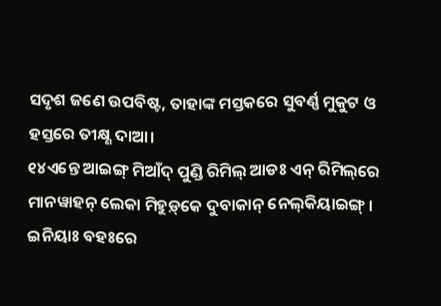ସଦୃଶ ଜଣେ ଉପବିଷ୍ଟ, ତାହାଙ୍କ ମସ୍ତକରେ ସୁବର୍ଣ୍ଣ ମୁକୁଟ ଓ ହସ୍ତରେ ତୀକ୍ଷ୍ଣ ଦାଆ।
୧୪ଏନ୍ତେ ଆଇଙ୍ଗ୍‌ ମିଆଁଦ୍‌ ପୁଣ୍ଡି ରିମିଲ୍‌ ଆଡଃ ଏନ୍‌ ରିମିଲ୍‌ରେ ମାନୱାହନ୍‌ ଲେକା ମିହୁଡ଼୍‌କେ ଦୁବାକାନ୍‌ ନେଲ୍‌କିୟାଇଙ୍ଗ୍‌ । ଇନିୟାଃ ବହଃରେ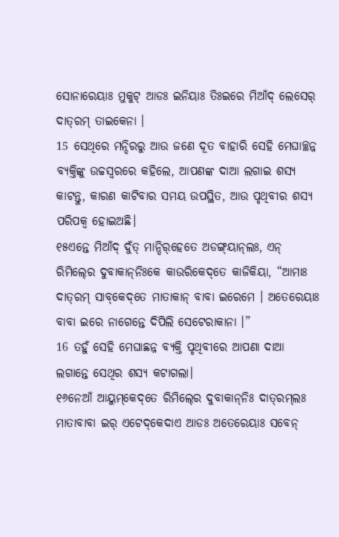ସୋନାରେୟାଃ ମୁକୁଟ୍‌ ଆଡଃ ଇନିୟାଃ ତିଃଇରେ ମିଆଁଦ୍‌ ଲେସେର୍‌ ଦାତ୍‌ରମ୍‌ ତାଇକେନା ।
15 ସେଥିରେ ମନ୍ଦିରରୁ ଆଉ ଜଣେ ଦୂତ ବାହାରି ସେହି ମେଘାଚ୍ଛନ୍ନ ବ୍ୟକ୍ତିଙ୍କୁ ଉଚ୍ଚସ୍ୱରରେ କହିଲେ, ଆପଣଙ୍କ ଦାଆ ଲଗାଇ ଶସ୍ୟ କାଟନ୍ତୁ, କାରଣ କାଟିବାର ସମୟ ଉପସ୍ଥିତ, ଆଉ ପୃଥିବୀର ଶସ୍ୟ ପରିପକ୍ୱ ହୋଇଅଛି।
୧୫ଏନ୍ତେ ମିଆଁଦ୍‌ ଦୁଁତ୍‌ ମାନ୍ଦିର୍‌ହେତେ ଅଡଙ୍ଗ୍‌ୟାନ୍‌ଲଃ, ଏନ୍‍ ରିମିଲ୍‍ରେ ଦୁବାକାନ୍‍ନିଃକେ କାଉରିକେଦ୍‌ତେ କାଜିକିୟା, “ଆମାଃ ଦାତ୍‌ରମ୍‌ ସାବ୍‌କେଦ୍‌ତେ ମାତାକାନ୍‌ ବାବା ଇରେମେ । ଅତେରେୟାଃ ବାବା ଇରେ ନାଗେନ୍ତେ ଦିପିଲି ସେଟେରାକାନା ।”
16 ତହୁଁ ସେହି ମେଘାଛନ୍ନ ବ୍ୟକ୍ତି ପୃଥିବୀରେ ଆପଣା ଦାଆ ଲଗାନ୍ତେ ସେଥିର ଶସ୍ୟ କଟାଗଲା।
୧୬ନେଆଁ ଆୟୁମ୍‌କେଦ୍‌ତେ ରିମିଲ୍‍ରେ ଦୁବାକାନ୍‌ନିଃ ଦାତ୍‌ରମ୍‌ଲଃ ମାତାବାବା ଇର୍‌ ଏଟେଦ୍‌କେଦାଏ ଆଡଃ ଅତେରେୟାଃ ସବେନ୍‌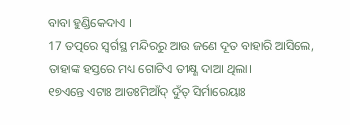ବାବା ହୁଣ୍ଡିକେଦାଏ ।
17 ତତ୍ପରେ ସ୍ୱର୍ଗସ୍ଥ ମନ୍ଦିରରୁ ଆଉ ଜଣେ ଦୂତ ବାହାରି ଆସିଲେ, ତାହାଙ୍କ ହସ୍ତରେ ମଧ୍ୟ ଗୋଟିଏ ତୀକ୍ଷ୍ଣ ଦାଆ ଥିଲା।
୧୭ଏନ୍ତେ ଏଟାଃ ଆଡଃମିଆଁଦ୍‌ ଦୁଁତ୍‌ ସିର୍ମାରେୟାଃ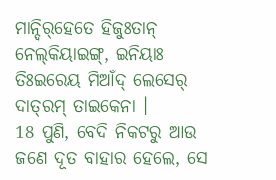ମାନ୍ଦିର୍‌ହେତେ ହିଜୁଃତାନ୍‌ ନେଲ୍‌କିୟାଇଙ୍ଗ୍‌, ଇନିୟାଃ ତିଃଇରେୟ ମିଆଁଦ୍‌ ଲେସେର୍‍ ଦାତ୍‌ରମ୍‌ ତାଇକେନା ।
18 ପୁଣି, ବେଦି ନିକଟରୁ ଆଉ ଜଣେ ଦୂତ ବାହାର ହେଲେ, ସେ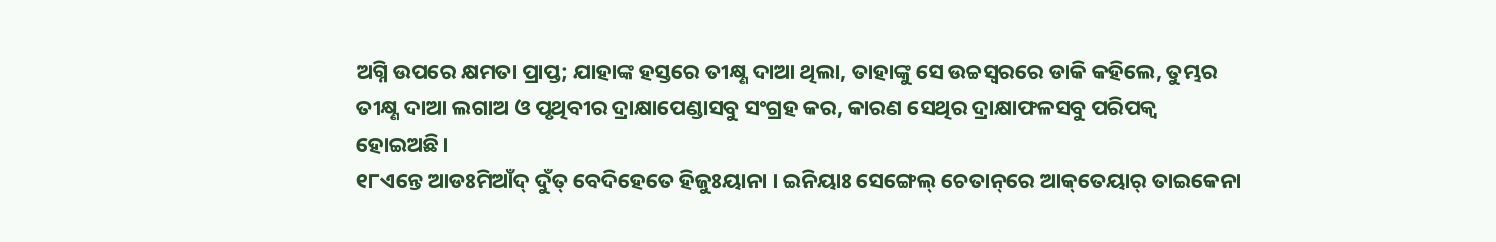ଅଗ୍ନି ଉପରେ କ୍ଷମତା ପ୍ରାପ୍ତ; ଯାହାଙ୍କ ହସ୍ତରେ ତୀକ୍ଷ୍ଣ ଦାଆ ଥିଲା, ତାହାଙ୍କୁ ସେ ଉଚ୍ଚସ୍ୱରରେ ଡାକି କହିଲେ, ତୁମ୍ଭର ତୀକ୍ଷ୍ଣ ଦାଆ ଲଗାଅ ଓ ପୃଥିବୀର ଦ୍ରାକ୍ଷାପେଣ୍ଡାସବୁ ସଂଗ୍ରହ କର, କାରଣ ସେଥିର ଦ୍ରାକ୍ଷାଫଳସବୁ ପରିପକ୍ୱ ହୋଇଅଛି।
୧୮ଏନ୍ତେ ଆଡଃମିଆଁଦ୍‌ ଦୁଁତ୍‌ ବେଦିହେତେ ହିଜୁଃୟାନା । ଇନିୟାଃ ସେଙ୍ଗେଲ୍‌ ଚେତାନ୍‌ରେ ଆକ୍‌ତେୟାର୍‌ ତାଇକେନା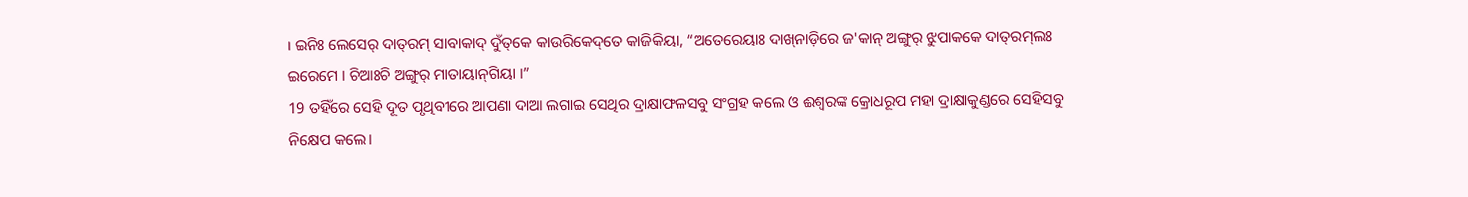। ଇନିଃ ଲେସେର୍‌ ଦାତ୍‌ରମ୍‌ ସାବାକାଦ୍‌ ଦୁଁତ୍‌କେ କାଉରିକେଦ୍‌ତେ କାଜିକିୟା, “ଅତେରେୟାଃ ଦାଖ୍‌ନାଡ଼ିରେ ଜ'କାନ୍‌ ଅଙ୍ଗୁର୍‌ ଝୁପାକକେ ଦାତ୍‌ରମ୍‌ଲଃ ଇରେମେ । ଚିଆଃଚି ଅଙ୍ଗୁର୍‌ ମାତାୟାନ୍‌ଗିୟା ।”
19 ତହିଁରେ ସେହି ଦୂତ ପୃଥିବୀରେ ଆପଣା ଦାଆ ଲଗାଇ ସେଥିର ଦ୍ରାକ୍ଷାଫଳସବୁ ସଂଗ୍ରହ କଲେ ଓ ଈଶ୍ବରଙ୍କ କ୍ରୋଧରୂପ ମହା ଦ୍ରାକ୍ଷାକୁଣ୍ଡରେ ସେହିସବୁ ନିକ୍ଷେପ କଲେ।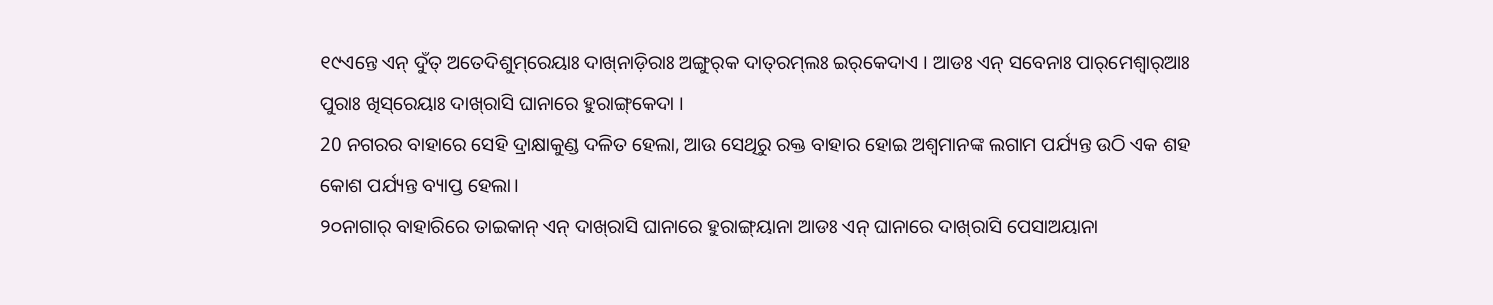୧୯ଏନ୍ତେ ଏନ୍‌ ଦୁଁତ୍‌ ଅତେଦିଶୁମ୍‌ରେୟାଃ ଦାଖ୍‌ନାଡ଼ିରାଃ ଅଙ୍ଗୁର୍‌କ ଦାତ୍‌ରମ୍‌ଲଃ ଇର୍‌କେଦାଏ । ଆଡଃ ଏନ୍‌ ସବେନାଃ ପାର୍‌ମେଶ୍ୱାର୍‌ଆଃ ପୁରାଃ ଖିସ୍‌ରେୟାଃ ଦାଖ୍‌ରାସି ଘାନାରେ ହୁରାଙ୍ଗ୍‌କେଦା ।
20 ନଗରର ବାହାରେ ସେହି ଦ୍ରାକ୍ଷାକୁଣ୍ଡ ଦଳିତ ହେଲା, ଆଉ ସେଥିରୁ ରକ୍ତ ବାହାର ହୋଇ ଅଶ୍ୱମାନଙ୍କ ଲଗାମ ପର୍ଯ୍ୟନ୍ତ ଉଠି ଏକ ଶହ କୋଶ ପର୍ଯ୍ୟନ୍ତ ବ୍ୟାପ୍ତ ହେଲା।
୨୦ନାଗାର୍‌ ବାହାରିରେ ତାଇକାନ୍‌ ଏନ୍‌ ଦାଖ୍‌ରାସି ଘାନାରେ ହୁରାଙ୍ଗ୍‌ୟାନା ଆଡଃ ଏନ୍‍ ଘାନାରେ ଦାଖ୍‌ରାସି ପେସାଅୟାନା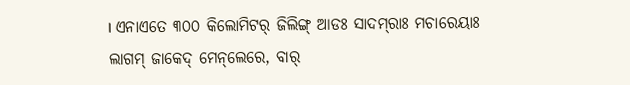। ଏନାଏତେ ୩୦୦ କିଲୋମିଟର୍‌ ଜିଲିଙ୍ଗ୍‌ ଆଡଃ ସାଦମ୍‌ରାଃ ମଚାରେୟାଃ ଲାଗମ୍‌ ଜାକେଦ୍‌ ମେନ୍‌ଲେରେ, ବାର୍‌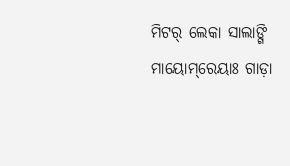ମିଟର୍‌ ଲେକା ସାଲାଙ୍ଗି ମାୟୋମ୍‌ରେୟାଃ ଗାଡ଼ା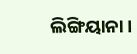ଲିଙ୍ଗିୟାନା ।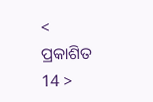< ପ୍ରକାଶିତ 14 >